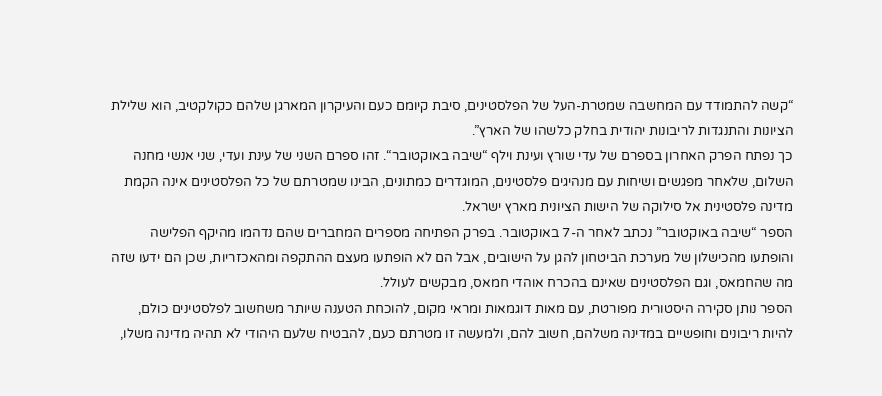“קשה להתמודד עם המחשבה שמטרת-העל של הפלסטינים, סיבת קיומם כעם והעיקרון המארגן שלהם כקולקטיב, הוא שלילת הציונות והתנגדות לריבונות יהודית בחלק כלשהו של הארץ”.
כך נפתח הפרק האחרון בספרם של עדי שורץ ועינת וילף “שיבה באוקטובר“. זהו ספרם השני של עינת ועדי, שני אנשי מחנה השלום, שלאחר מפגשים ושיחות עם מנהיגים פלסטינים, המוגדרים כמתונים, הבינו שמטרתם של כל הפלסטינים אינה הקמת מדינה פלסטינית אל סילוקה של הישות הציונית מארץ ישראל.
הספר “שיבה באוקטובר” נכתב לאחר ה-7 באוקטובר. בפרק הפתיחה מספרים המחברים שהם נדהמו מהיקף הפלישה והופתעו מהכישלון של מערכת הביטחון להגן על הישובים, אבל הם לא הופתעו מעצם ההתקפה ומהאכזריות, שכן הם ידעו שזה מה שהחמאס, וגם הפלסטינים שאינם בהכרח אוהדי חמאס, מבקשים לעולל.
הספר נותן סקירה היסטורית מפורטת, עם מאות דוגמאות ומראי מקום, להוכחת הטענה שיותר משחשוב לפלסטינים כולם, להיות ריבונים וחופשיים במדינה משלהם, חשוב להם, ולמעשה זו מטרתם כעם, להבטיח שלעם היהודי לא תהיה מדינה משלו,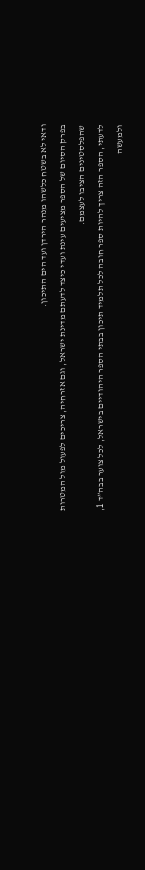ודאי לא בשטח כלשהו מנהר הירדן ועד הים התיכון.
בפרק הסיום של הספר מציעים עינת ועדי כיצד לדעתם מדינת ישראל, וגם אזרחיה, צריכים לפעול מול המטרות שהפלסטינים הציבו לעצמם.
לדעתי, הספר הזה צריך להיות ספר חובה לכל תלמיד תיכון בבתי הספר היהודיים בישראל, לכל צוער בבה”ד 1, ולמעשה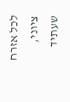לכל אזרח ציוני, שעתיד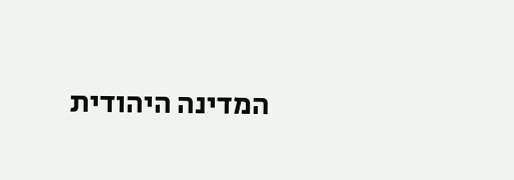המדינה היהודית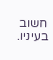חשוב בעיניו.